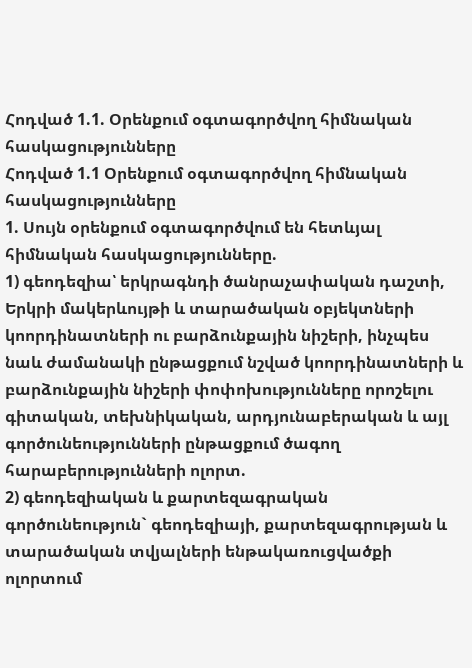Հոդված 1.1. Օրենքում օգտագործվող հիմնական հասկացությունները
Հոդված 1.1 Օրենքում օգտագործվող հիմնական հասկացությունները
1. Սույն օրենքում օգտագործվում են հետևյալ հիմնական հասկացությունները.
1) գեոդեզիա՝ երկրագնդի ծանրաչափական դաշտի, Երկրի մակերևույթի և տարածական օբյեկտների կոորդինատների ու բարձունքային նիշերի, ինչպես նաև ժամանակի ընթացքում նշված կոորդինատների և բարձունքային նիշերի փոփոխությունները որոշելու գիտական, տեխնիկական, արդյունաբերական և այլ գործունեությունների ընթացքում ծագող հարաբերությունների ոլորտ.
2) գեոդեզիական և քարտեզագրական գործունեություն` գեոդեզիայի, քարտեզագրության և տարածական տվյալների ենթակառուցվածքի ոլորտում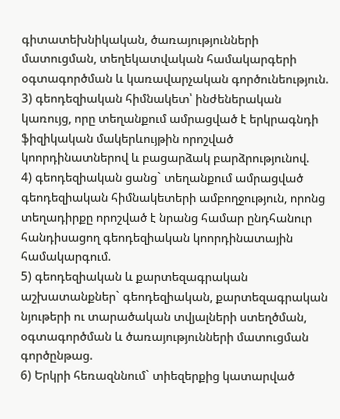գիտատեխնիկական, ծառայությունների մատուցման, տեղեկատվական համակարգերի օգտագործման և կառավարչական գործունեություն.
3) գեոդեզիական հիմնակետ՝ ինժեներական կառույց, որը տեղանքում ամրացված է երկրագնդի ֆիզիկական մակերևույթին որոշված կոորդինատներով և բացարձակ բարձրությունով.
4) գեոդեզիական ցանց` տեղանքում ամրացված գեոդեզիական հիմնակետերի ամբողջություն, որոնց տեղադիրքը որոշված է նրանց համար ընդհանուր հանդիսացող գեոդեզիական կոորդինատային համակարգում.
5) գեոդեզիական և քարտեզագրական աշխատանքներ` գեոդեզիական, քարտեզագրական նյութերի ու տարածական տվյալների ստեղծման, օգտագործման և ծառայությունների մատուցման գործընթաց.
6) Երկրի հեռազննում` տիեզերքից կատարված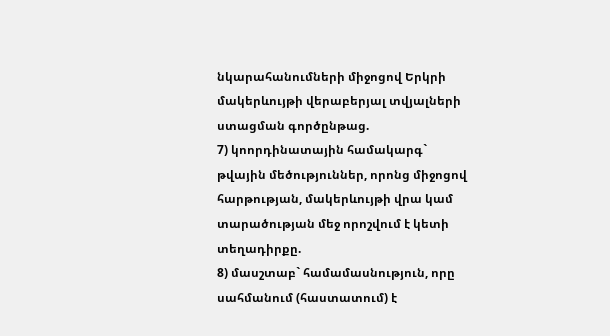նկարահանումների միջոցով Երկրի մակերևույթի վերաբերյալ տվյալների ստացման գործընթաց.
7) կոորդինատային համակարգ` թվային մեծություններ, որոնց միջոցով հարթության, մակերևույթի վրա կամ տարածության մեջ որոշվում է կետի տեղադիրքը.
8) մասշտաբ` համամասնություն, որը սահմանում (հաստատում) է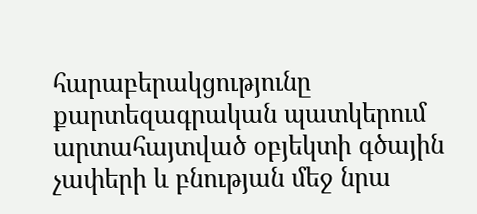հարաբերակցությունը քարտեզագրական պատկերում արտահայտված օբյեկտի գծային չափերի և բնության մեջ նրա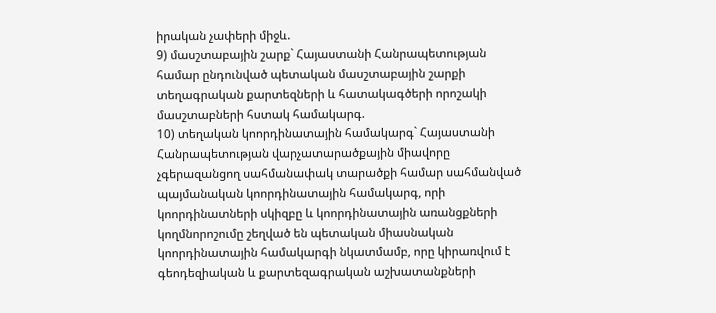իրական չափերի միջև.
9) մասշտաբային շարք` Հայաստանի Հանրապետության համար ընդունված պետական մասշտաբային շարքի տեղագրական քարտեզների և հատակագծերի որոշակի մասշտաբների հստակ համակարգ.
10) տեղական կոորդինատային համակարգ` Հայաստանի Հանրապետության վարչատարածքային միավորը չգերազանցող սահմանափակ տարածքի համար սահմանված պայմանական կոորդինատային համակարգ, որի կոորդինատների սկիզբը և կոորդինատային առանցքների կողմնորոշումը շեղված են պետական միասնական կոորդինատային համակարգի նկատմամբ, որը կիրառվում է գեոդեզիական և քարտեզագրական աշխատանքների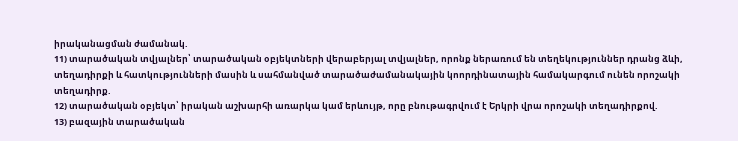իրականացման ժամանակ.
11) տարածական տվյալներ՝ տարածական օբյեկտների վերաբերյալ տվյալներ, որոնք ներառում են տեղեկություններ դրանց ձևի, տեղադիրքի և հատկությունների մասին և սահմանված տարածաժամանակային կոորդինատային համակարգում ունեն որոշակի տեղադիրք.
12) տարածական օբյեկտ՝ իրական աշխարհի առարկա կամ երևույթ, որը բնութագրվում է Երկրի վրա որոշակի տեղադիրքով.
13) բազային տարածական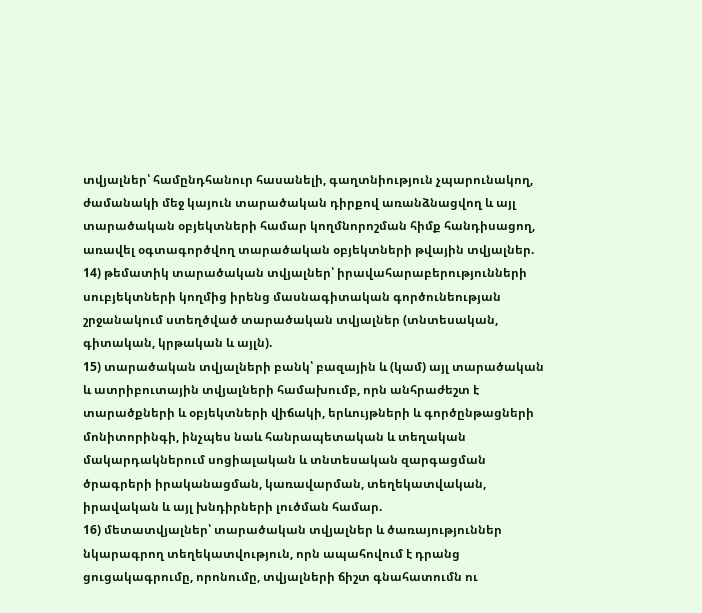տվյալներ՝ համընդհանուր հասանելի, գաղտնիություն չպարունակող, ժամանակի մեջ կայուն տարածական դիրքով առանձնացվող և այլ տարածական օբյեկտների համար կողմնորոշման հիմք հանդիսացող, առավել օգտագործվող տարածական օբյեկտների թվային տվյալներ.
14) թեմատիկ տարածական տվյալներ՝ իրավահարաբերությունների սուբյեկտների կողմից իրենց մասնագիտական գործունեության շրջանակում ստեղծված տարածական տվյալներ (տնտեսական, գիտական, կրթական և այլն).
15) տարածական տվյալների բանկ՝ բազային և (կամ) այլ տարածական և ատրիբուտային տվյալների համախումբ, որն անհրաժեշտ է տարածքների և օբյեկտների վիճակի, երևույթների և գործընթացների մոնիտորինգի, ինչպես նաև հանրապետական և տեղական մակարդակներում սոցիալական և տնտեսական զարգացման ծրագրերի իրականացման, կառավարման, տեղեկատվական, իրավական և այլ խնդիրների լուծման համար.
16) մետատվյալներ՝ տարածական տվյալներ և ծառայություններ նկարագրող տեղեկատվություն, որն ապահովում է դրանց ցուցակագրումը, որոնումը, տվյալների ճիշտ գնահատումն ու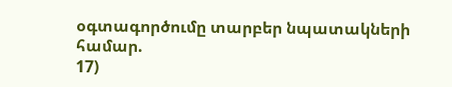օգտագործումը տարբեր նպատակների համար.
17)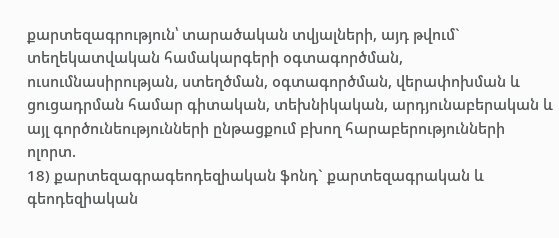քարտեզագրություն՝ տարածական տվյալների, այդ թվում` տեղեկատվական համակարգերի օգտագործման, ուսումնասիրության, ստեղծման, օգտագործման, վերափոխման և ցուցադրման համար գիտական, տեխնիկական, արդյունաբերական և այլ գործունեությունների ընթացքում բխող հարաբերությունների ոլորտ.
18) քարտեզագրագեոդեզիական ֆոնդ` քարտեզագրական և գեոդեզիական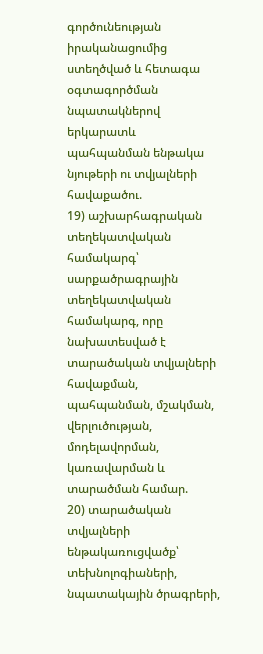գործունեության իրականացումից ստեղծված և հետագա օգտագործման նպատակներով երկարատև պահպանման ենթակա նյութերի ու տվյալների հավաքածու.
19) աշխարհագրական տեղեկատվական համակարգ՝ սարքածրագրային տեղեկատվական համակարգ, որը նախատեսված է տարածական տվյալների հավաքման, պահպանման, մշակման, վերլուծության, մոդելավորման, կառավարման և տարածման համար.
20) տարածական տվյալների ենթակառուցվածք՝ տեխնոլոգիաների, նպատակային ծրագրերի,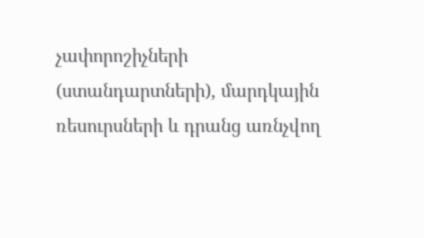չափորոշիչների (ստանդարտների), մարդկային ռեսուրսների և դրանց առնչվող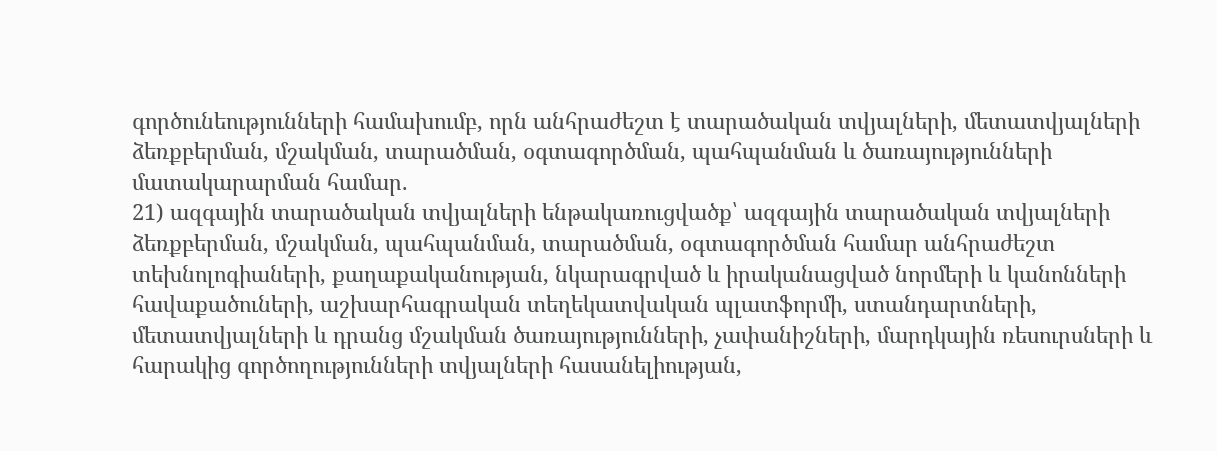գործունեությունների համախումբ, որն անհրաժեշտ է տարածական տվյալների, մետատվյալների ձեռքբերման, մշակման, տարածման, օգտագործման, պահպանման և ծառայությունների մատակարարման համար.
21) ազգային տարածական տվյալների ենթակառուցվածք՝ ազգային տարածական տվյալների ձեռքբերման, մշակման, պահպանման, տարածման, օգտագործման համար անհրաժեշտ տեխնոլոգիաների, քաղաքականության, նկարագրված և իրականացված նորմերի և կանոնների հավաքածուների, աշխարհագրական տեղեկատվական պլատֆորմի, ստանդարտների, մետատվյալների և դրանց մշակման ծառայությունների, չափանիշների, մարդկային ռեսուրսների և հարակից գործողությունների տվյալների հասանելիության,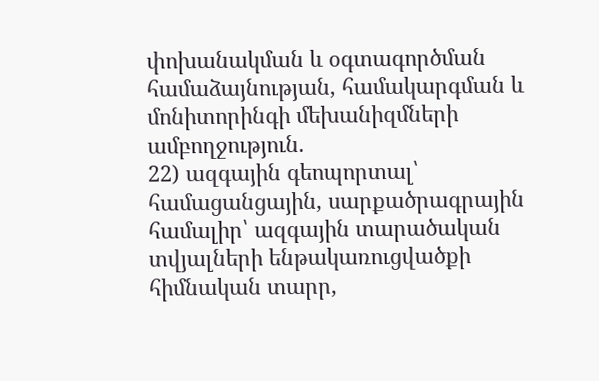փոխանակման և օգտագործման համաձայնության, համակարգման և մոնիտորինգի մեխանիզմների ամբողջություն.
22) ազգային գեոպորտալ՝ համացանցային, սարքածրագրային համալիր՝ ազգային տարածական տվյալների ենթակառուցվածքի հիմնական տարր,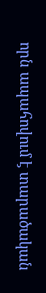որն ապահովում է տարածական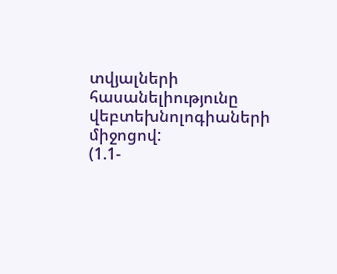տվյալների հասանելիությունը վեբտեխնոլոգիաների միջոցով:
(1.1-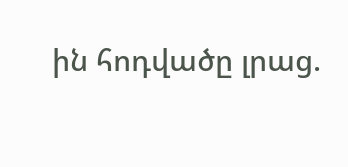ին հոդվածը լրաց.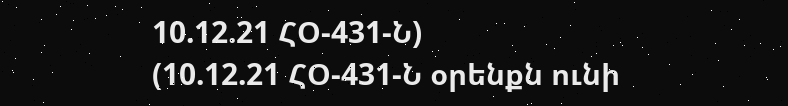10.12.21 ՀՕ-431-Ն)
(10.12.21 ՀՕ-431-Ն օրենքն ունի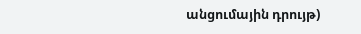անցումային դրույթ)